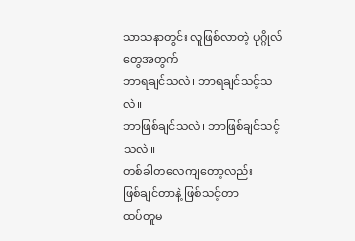သာသနာတွင်း လူဖြစ်လာတဲ့ ပုဂ္ဂိုလ်တွေအတွက်
ဘာရချင်သလဲ၊ ဘာရချင်သင့်သလဲ။
ဘာဖြစ်ချင်သလဲ၊ ဘာဖြစ်ချင်သင့်သလဲ။
တစ်ခါတလေကျတော့လည်း
ဖြစ်ချင်တာနဲ့ ဖြစ်သင့်တာ
ထပ်တူမ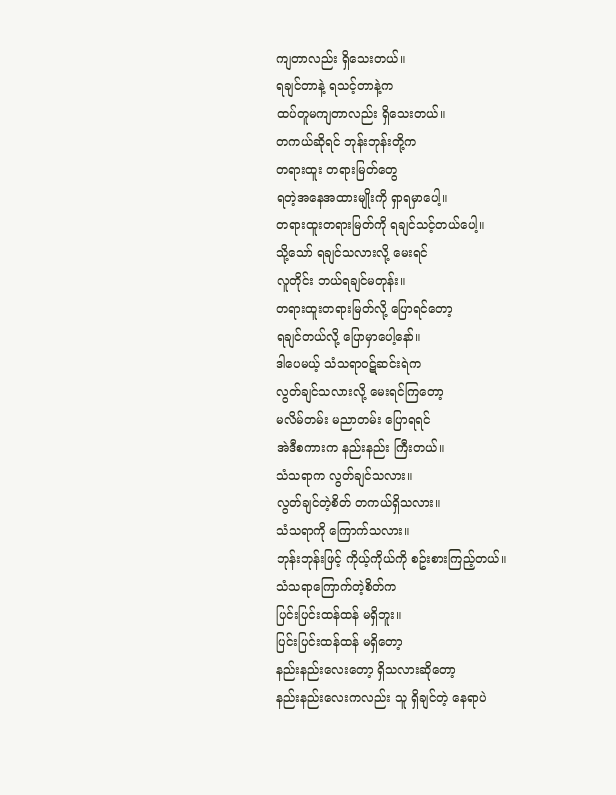ကျတာလည်း ရှိသေးတယ်။
ရချင်တာနဲ့ ရသင့်တာနဲ့က
ထပ်တူမကျတာလည်း ရှိသေးတယ်။
တကယ်ဆိုရင် ဘုန်းဘုန်းတို့က
တရားထူး တရားမြတ်တွေ
ရတဲ့အနေအထားမျိုးကို ရှာရမှာပေါ့။
တရားထူးတရားမြတ်ကို ရချင်သင့်တယ်ပေါ့။
သို့သော် ရချင်သလားလို့ မေးရင်
လူတိုင်း ဘယ်ရချင်မတုန်း။
တရားထူးတရားမြတ်လို့ ပြောရင်တော့
ရချင်တယ်လို့ ပြောမှာပေါ့နော်။
ဒါပေမယ့် သံသရာဝဋ်ဆင်းရဲက
လွတ်ချင်သလားလို့ မေးရင်ကြတော့
မလိမ်တမ်း မညာတမ်း ပြောရရင်
အဲဒီစကားက နည်းနည်း ကြီးတယ်။
သံသရာက လွတ်ချင်သလား။
လွတ်ချင်တဲ့စိတ် တကယ်ရှိသလား။
သံသရာကို ကြောက်သလား။
ဘုန်းဘုန်းဖြင့် ကိုယ့်ကိုယ်ကို စဥ်းစားကြည့်တယ်။
သံသရာကြောက်တဲ့စိတ်က
ပြင်းပြင်းထန်ထန် မရှိဘူး။
ပြင်းပြင်းထန်ထန် မရှိတော့
နည်းနည်းလေးတော့ ရှိသလားဆိုတော့
နည်းနည်းလေးကလည်း သူ ရှိချင်တဲ့ နေရာပဲ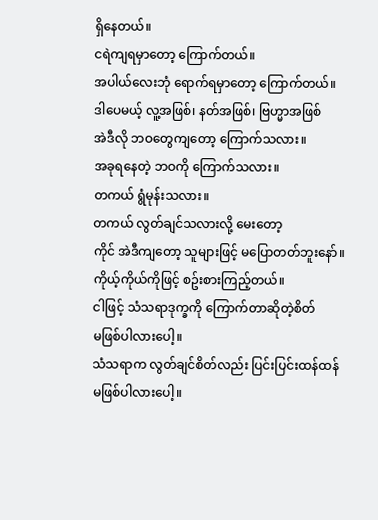ရှိနေတယ်။
ငရဲကျရမှာတော့ ကြောက်တယ်။
အပါယ်လေးဘုံ ရောက်ရမှာတော့ ကြောက်တယ်။
ဒါပေမယ့် လူ့အဖြစ်၊ နတ်အဖြစ်၊ ဗြဟ္မာအဖြစ်
အဲဒီလို ဘဝတွေကျတော့ ကြောက်သလား။
အခုရနေတဲ့ ဘဝကို ကြောက်သလား။
တကယ် ရွံမုန်းသလား။
တကယ် လွတ်ချင်သလားလို့ မေးတော့
ကိုင် အဲဒီကျတော့ သူများဖြင့် မပြောတတ်ဘူးနော်။
ကိုယ့်ကိုယ်ကိုဖြင့် စဥ်းစားကြည့်တယ်။
ငါဖြင့် သံသရာဒုက္ခကို ကြောက်တာဆိုတဲ့စိတ်
မဖြစ်ပါလားပေါ့။
သံသရာက လွတ်ချင်စိတ်လည်း ပြင်းပြင်းထန်ထန်
မဖြစ်ပါလားပေါ့။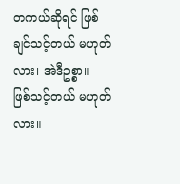တကယ်ဆိုရင် ဖြစ်ချင်သင့်တယ် မဟုတ်လား၊ အဲဒီဥစ္စာ။
ဖြစ်သင့်တယ် မဟုတ်လား။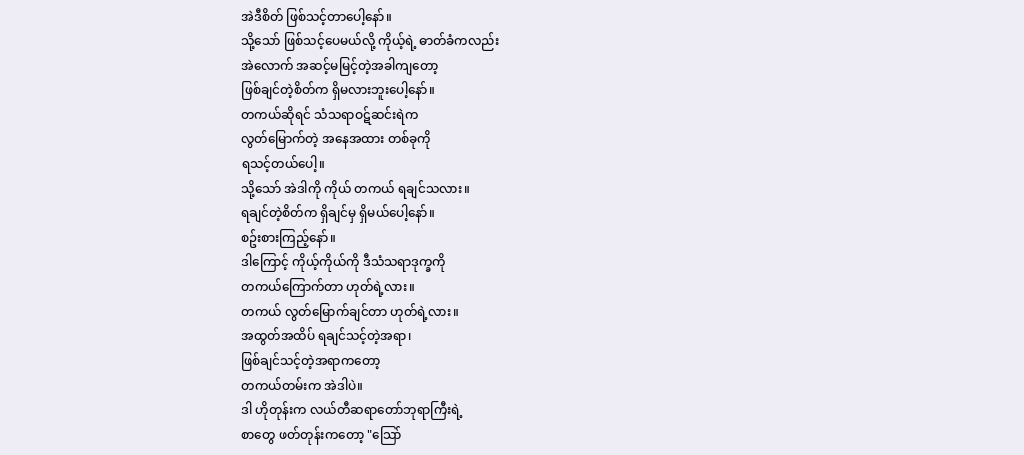အဲဒီစိတ် ဖြစ်သင့်တာပေါ့နော်။
သို့သော် ဖြစ်သင့်ပေမယ်လို့ ကိုယ့်ရဲ့ ဓာတ်ခံကလည်း
အဲလောက် အဆင့်မမြင့်တဲ့အခါကျတော့
ဖြစ်ချင်တဲ့စိတ်က ရှိမလားဘူးပေါ့နော်။
တကယ်ဆိုရင် သံသရာဝဋ်ဆင်းရဲက
လွတ်မြောက်တဲ့ အနေအထား တစ်ခုကို
ရသင့်တယ်ပေါ့။
သို့သော် အဲဒါကို ကိုယ် တကယ် ရချင်သလား။
ရချင်တဲ့စိတ်က ရှိချင်မှ ရှိမယ်ပေါ့နော်။
စဥ်းစားကြည့်နော်။
ဒါကြောင့် ကိုယ့်ကိုယ်ကို ဒီသံသရာဒုက္ခကို
တကယ်ကြောက်တာ ဟုတ်ရဲ့လား။
တကယ် လွတ်မြောက်ချင်တာ ဟုတ်ရဲ့လား။
အထွတ်အထိပ် ရချင်သင့်တဲ့အရာ၊
ဖြစ်ချင်သင့်တဲ့အရာကတော့
တကယ်တမ်းက အဲဒါပဲ။
ဒါ ဟိုတုန်းက လယ်တီဆရာတော်ဘုရာကြီးရဲ့
စာတွေ ဖတ်တုန်းကတော့ "သြော်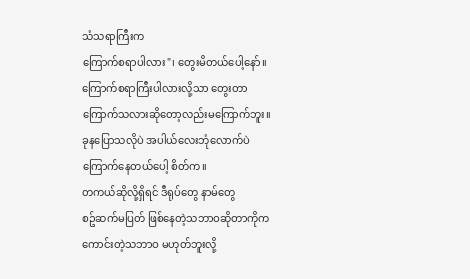သံသရာကြီးက
ကြောက်စရာပါလား"၊ တွေးမိတယ်ပေါ့နော်။
ကြောက်စရာကြီးပါလားလို့သာ တွေးတာ
ကြောက်သလားဆိုတော့လည်းမကြောက်ဘူး။
ခုနပြောသလိုပဲ အပါယ်လေးဘုံလောက်ပဲ
ကြောက်နေတယ်ပေါ့ စိတ်က။
တကယ်ဆိုလို့ရှိရင် ဒီရုပ်တွေ နာမ်တွေ
စဥ်ဆက်မပြတ် ဖြစ်နေတဲ့သဘာဝဆိုတာကိုက
ကောင်းတဲ့သဘာဝ မဟုတ်ဘူးလို့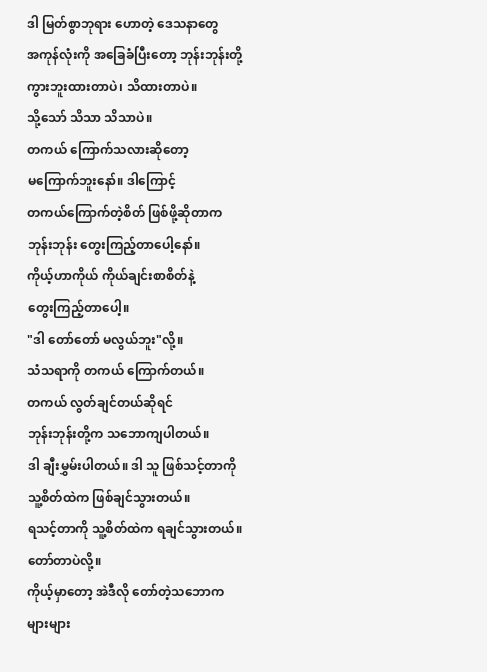ဒါ မြတ်စွာဘုရား ဟောတဲ့ ဒေသနာတွေ
အကုန်လုံးကို အခြေခံပြီးတော့ ဘုန်းဘုန်းတို့
ကွားဘူးထားတာပဲ၊ သိထားတာပဲ။
သို့သော် သိသာ သိသာပဲ။
တကယ် ကြောက်သလားဆိုတော့
မကြောက်ဘူးနော်။ ဒါကြောင့်
တကယ်ကြောက်တဲ့စိတ် ဖြစ်ဖို့ဆိုတာက
ဘုန်းဘုန်း တွေးကြည့်တာပေါ့နော်။
ကိုယ့်ဟာကိုယ် ကိုယ်ချင်းစာစိတ်နဲ့
တွေးကြည့်တာပေါ့။
"ဒါ တော်တော် မလွယ်ဘူး"လို့။
သံသရာကို တကယ် ကြောက်တယ်။
တကယ် လွတ်ချင်တယ်ဆိုရင်
ဘုန်းဘုန်းတို့က သဘောကျပါတယ်။
ဒါ ချီးမွှမ်းပါတယ်။ ဒါ သူ ဖြစ်သင့်တာကို
သူ့စိတ်ထဲက ဖြစ်ချင်သွားတယ်။
ရသင့်တာကို သူ့စိတ်ထဲက ရချင်သွားတယ်။
တော်တာပဲလို့။
ကိုယ့်မှာတော့ အဲဒီလို တော်တဲ့သဘောက
များများ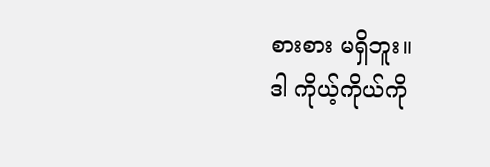စားစား မရှိဘူး။
ဒါ ကိုယ့်ကိုယ်ကို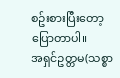စဥ်းစားပြီးတော့ ပြောတာပါ။
အရှင်ဥတ္တမ(သစ္စာ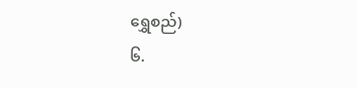ရွှေစည်)
၆.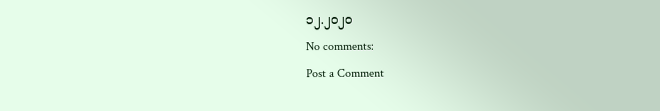၁၂.၂၀၂၀
No comments:
Post a Comment